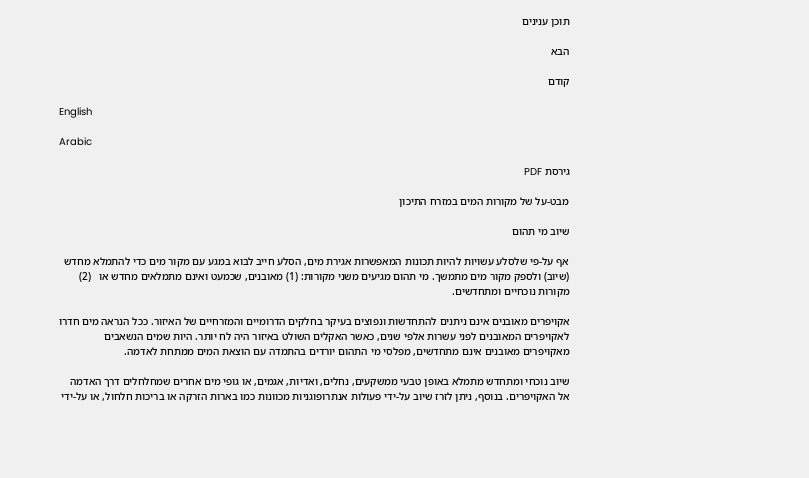תוכן ענינים

הבא

קודם

English

Arabic

גירסת PDF

מבט-על של מקורות המים במזרח התיכון

שיוב מי תהום

אף על-פי שלסלע עשויות להיות תכונות המאפשרות אגירת מים, הסלע חייב לבוא במגע עם מקור מים כדי להתמלא מחדש (שיוב) ולספק מקור מים מתמשך. מי תהום מגיעים משני מקורות: (1) מאובנים, שכמעט ואינם מתמלאים מחדש או   (2) מקורות נוכחיים ומתחדשים.

אקויפרים מאובנים אינם ניתנים להתחדשות ונפוצים בעיקר בחלקים הדרומיים והמזרחיים של האיזור. ככל הנראה מים חדרו לאקויפרים המאובנים לפני עשרות אלפי שנים, כאשר האקלים השולט באיזור היה לח יותר. היות שמים הנשאבים מאקויפרים מאובנים אינם מתחדשים, מפלסי מי התהום יורדים בהתמדה עם הוצאת המים ממתחת לאדמה.

שיוב נוכחי ומתחדש מתמלא באופן טבעי ממשקעים, נחלים, ואדיות, אגמים, או גופי מים אחרים שמחלחלים דרך האדמה אל האקויפרים. בנוסף, ניתן לזרז שיוב על-ידי פעולות אנתרופוגניות מכוונות כמו בארות הזרקה או בריכות חלחול, או על-ידי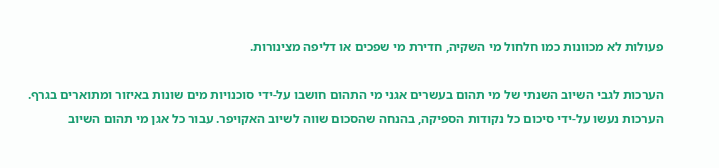פעולות לא מכוונות כמו חלחול מי השקיה, חדירת מי שפכים או דליפה מצינורות.

הערכות לגבי השיוב השנתי של מי תהום בעשרים אגני מי התהום חושבו על-ידי סוכנויות מים שונות באיזור ומתוארים בגרף. הערכות נעשו על-ידי סיכום כל נקודות הספיקה, בהנחה שהסכום שווה לשיוב האקויפר. עבור כל אגן מי תהום השיוב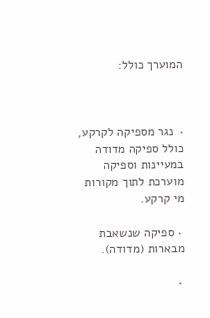המוערך כולל:



٠  נגר מספיקה לקרקע, כולל ספיקה מדודה במעיינות וספיקה מוערכת לתוך מקורות מי קרקע.

 ٠ ספיקה שנשאבת מבארות (מדודה).

 ٠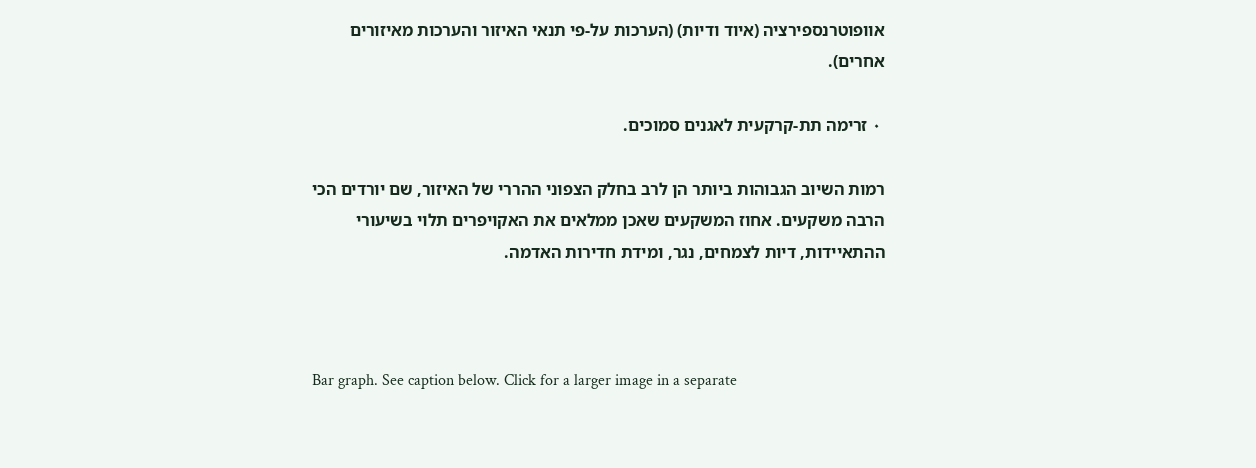אוופוטרנספירציה (איוד ודיות) (הערכות על-פי תנאי האיזור והערכות מאיזורים אחרים).

 ٠ זרימה תת-קרקעית לאגנים סמוכים.

רמות השיוב הגבוהות ביותר הן לרב בחלק הצפוני ההררי של האיזור, שם יורדים הכי הרבה משקעים. אחוז המשקעים שאכן ממלאים את האקויפרים תלוי בשיעורי ההתאיידות, דיות לצמחים, נגר, ומידת חדירות האדמה.



Bar graph. See caption below. Click for a larger image in a separate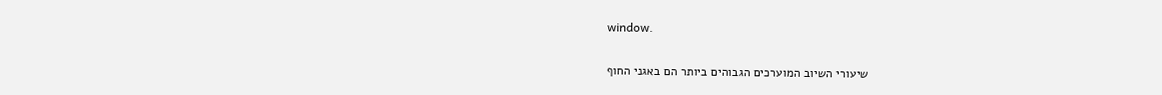window.

שיעורי השיוב המוערכים הגבוהים ביותר הם באגני החוף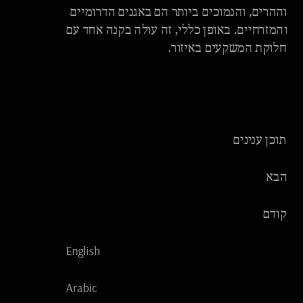וההרים, והנמוכים ביותר הם באגנים הדרומיים והמזרחיים. באופן כללי, זה עולה בקנה אחד עם חלוקת המשקעים באיזור.




תוכן ענינים

הבא

קודם

English

Arabic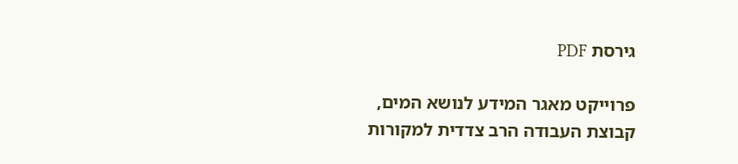גירסת PDF

פרוייקט מאגר המידע לנושא המים,
קבוצת העבודה הרב צדדית למקורות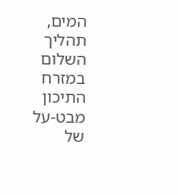המים,
תהליך השלום במזרח התיכון
מבט-על של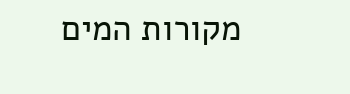מקורות המים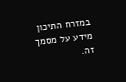במזרח התיכון
מידע על מסמך זה.